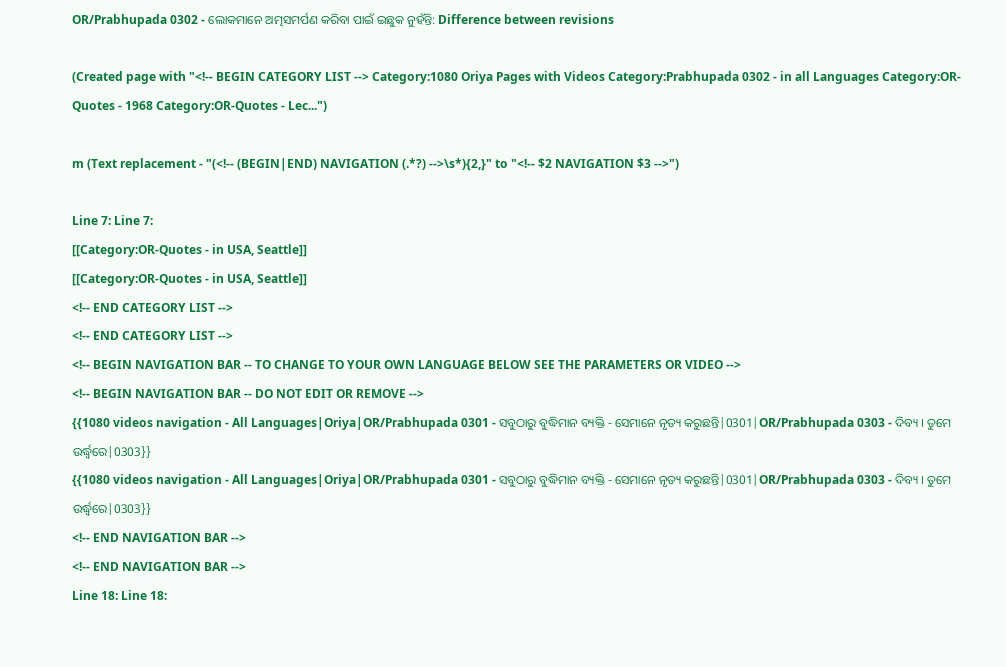OR/Prabhupada 0302 - ଲୋକମାନେ ଅତ୍ମସମର୍ପଣ କରିବା ପାଇଁ ଇଛୁକ ନୁହଁନ୍ତି: Difference between revisions

(Created page with "<!-- BEGIN CATEGORY LIST --> Category:1080 Oriya Pages with Videos Category:Prabhupada 0302 - in all Languages Category:OR-Quotes - 1968 Category:OR-Quotes - Lec...")

m (Text replacement - "(<!-- (BEGIN|END) NAVIGATION (.*?) -->\s*){2,}" to "<!-- $2 NAVIGATION $3 -->")

Line 7: Line 7:
[[Category:OR-Quotes - in USA, Seattle]]
[[Category:OR-Quotes - in USA, Seattle]]
<!-- END CATEGORY LIST -->
<!-- END CATEGORY LIST -->
<!-- BEGIN NAVIGATION BAR -- TO CHANGE TO YOUR OWN LANGUAGE BELOW SEE THE PARAMETERS OR VIDEO -->
<!-- BEGIN NAVIGATION BAR -- DO NOT EDIT OR REMOVE -->
{{1080 videos navigation - All Languages|Oriya|OR/Prabhupada 0301 - ସବୁଠାରୁ ବୁଦ୍ଧିମାନ ବ୍ୟକ୍ତି - ସେମାନେ ନୃତ୍ୟ କରୁଛନ୍ତି|0301|OR/Prabhupada 0303 - ଦିବ୍ୟ । ତୁମେ ଉର୍ଦ୍ଧ୍ଵରେ|0303}}
{{1080 videos navigation - All Languages|Oriya|OR/Prabhupada 0301 - ସବୁଠାରୁ ବୁଦ୍ଧିମାନ ବ୍ୟକ୍ତି - ସେମାନେ ନୃତ୍ୟ କରୁଛନ୍ତି|0301|OR/Prabhupada 0303 - ଦିବ୍ୟ । ତୁମେ ଉର୍ଦ୍ଧ୍ଵରେ|0303}}
<!-- END NAVIGATION BAR -->
<!-- END NAVIGATION BAR -->
Line 18: Line 18: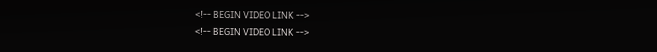<!-- BEGIN VIDEO LINK -->
<!-- BEGIN VIDEO LINK -->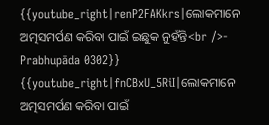{{youtube_right|renP2FAKkrs|ଲୋକମାନେ ଅତ୍ମସମର୍ପଣ କରିବା ପାଇଁ ଇଛୁକ ନୁହଁନ୍ତି<br />- Prabhupāda 0302}}
{{youtube_right|fnCBxU_5RiI|ଲୋକମାନେ ଅତ୍ମସମର୍ପଣ କରିବା ପାଇଁ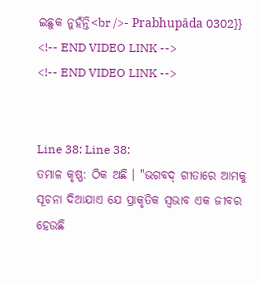ଇଛୁକ ନୁହଁନ୍ତି<br />- Prabhupāda 0302}}
<!-- END VIDEO LINK -->
<!-- END VIDEO LINK -->


Line 38: Line 38:
ତମାଳ କୃଷ୍ଣ: ଠିକ ଅଛି । "ଭଗବଦ୍ ଗୀତାରେ ଆମକୁ ସୂଚନା ଦିଆଯାଏ ଯେ ପ୍ରାକୃତିକ ସ୍ଵଭାବ ଏକ ଜୀବର ହେଉଛି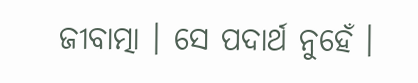ଜୀବାତ୍ମା । ସେ ପଦାର୍ଥ ନୁହେଁ ।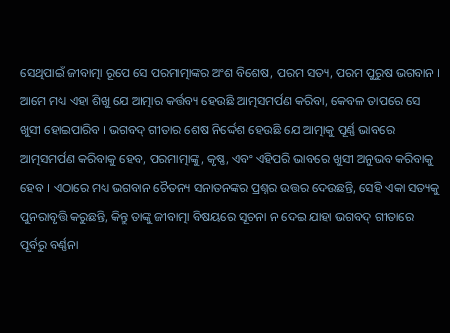ସେଥିପାଇଁ ଜୀବାତ୍ମା ରୂପେ ସେ ପରମାତ୍ମାଙ୍କର ଅଂଶ ବିଶେଷ, ପରମ ସତ୍ୟ, ପରମ ପୁରୁଷ ଭଗବାନ । ଆମେ ମଧ୍ୟ ଏହା ଶିଖୁ ଯେ ଆତ୍ମାର କର୍ତ୍ତବ୍ୟ ହେଉଛି ଆତ୍ମସମର୍ପଣ କରିବା, କେବଳ ତାପରେ ସେ ଖୁସୀ ହୋଇପାରିବ । ଭଗବଦ୍ ଗୀତାର ଶେଷ ନିର୍ଦ୍ଦେଶ ହେଉଛି ଯେ ଆତ୍ମାକୁ ପୂର୍ଣ୍ଣ ଭାବରେ ଆତ୍ମସମର୍ପଣ କରିବାକୁ ହେବ, ପରମାତ୍ମାଙ୍କୁ, କୃଷ୍ଣ, ଏବଂ ଏହିପରି ଭାବରେ ଖୁସୀ ଅନୁଭବ କରିବାକୁ ହେବ । ଏଠାରେ ମଧ୍ୟ ଭଗବାନ ଚୈତନ୍ୟ ସନାତନଙ୍କର ପ୍ରଶ୍ନର ଉତ୍ତର ଦେଉଛନ୍ତି, ସେହି ଏକା ସତ୍ୟକୁ ପୁନରାବୃତ୍ତି କରୁଛନ୍ତି, କିନ୍ତୁ ତାଙ୍କୁ ଜୀବାତ୍ମା ବିଷୟରେ ସୂଚନା ନ ଦେଇ ଯାହା ଭଗବଦ୍ ଗୀତାରେ ପୂର୍ବରୁ ବର୍ଣ୍ଣନା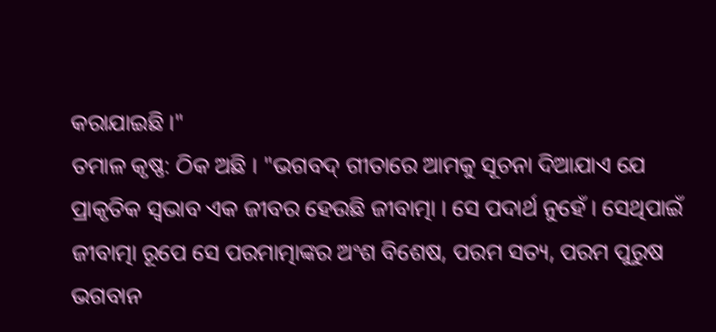କରାଯାଇଛି ।"
ତମାଳ କୃଷ୍ଣ: ଠିକ ଅଛି । "ଭଗବଦ୍ ଗୀତାରେ ଆମକୁ ସୂଚନା ଦିଆଯାଏ ଯେ ପ୍ରାକୃତିକ ସ୍ଵଭାବ ଏକ ଜୀବର ହେଉଛି ଜୀବାତ୍ମା । ସେ ପଦାର୍ଥ ନୁହେଁ । ସେଥିପାଇଁ ଜୀବାତ୍ମା ରୂପେ ସେ ପରମାତ୍ମାଙ୍କର ଅଂଶ ବିଶେଷ, ପରମ ସତ୍ୟ, ପରମ ପୁରୁଷ ଭଗବାନ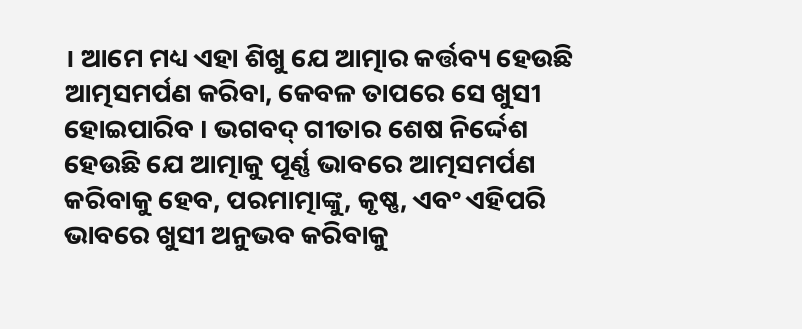। ଆମେ ମଧ୍ୟ ଏହା ଶିଖୁ ଯେ ଆତ୍ମାର କର୍ତ୍ତବ୍ୟ ହେଉଛି ଆତ୍ମସମର୍ପଣ କରିବା, କେବଳ ତାପରେ ସେ ଖୁସୀ ହୋଇପାରିବ । ଭଗବଦ୍ ଗୀତାର ଶେଷ ନିର୍ଦ୍ଦେଶ ହେଉଛି ଯେ ଆତ୍ମାକୁ ପୂର୍ଣ୍ଣ ଭାବରେ ଆତ୍ମସମର୍ପଣ କରିବାକୁ ହେବ, ପରମାତ୍ମାଙ୍କୁ, କୃଷ୍ଣ, ଏବଂ ଏହିପରି ଭାବରେ ଖୁସୀ ଅନୁଭବ କରିବାକୁ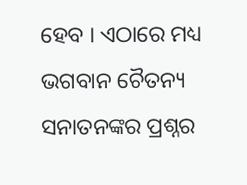ହେବ । ଏଠାରେ ମଧ୍ୟ ଭଗବାନ ଚୈତନ୍ୟ ସନାତନଙ୍କର ପ୍ରଶ୍ନର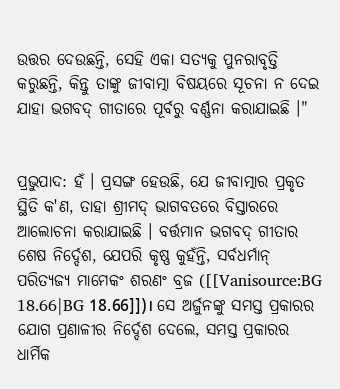ଉତ୍ତର ଦେଉଛନ୍ତି, ସେହି ଏକା ସତ୍ୟକୁ ପୁନରାବୃତ୍ତି କରୁଛନ୍ତି, କିନ୍ତୁ ତାଙ୍କୁ ଜୀବାତ୍ମା ବିଷୟରେ ସୂଚନା ନ ଦେଇ ଯାହା ଭଗବଦ୍ ଗୀତାରେ ପୂର୍ବରୁ ବର୍ଣ୍ଣନା କରାଯାଇଛି ।"


ପ୍ରଭୁପାଦ: ହଁ । ପ୍ରସଙ୍ଗ ହେଉଛି, ଯେ ଜୀବାତ୍ମାର ପ୍ରକୃତ ସ୍ଥିତି କ'ଣ, ତାହା ଶ୍ରୀମଦ୍ ଭାଗବତରେ ବିସ୍ତାରରେ ଆଲୋଚନା କରାଯାଇଛି । ବର୍ତ୍ତମାନ ଭଗବଦ୍ ଗୀତାର ଶେଷ ନିର୍ଦ୍ଦେଶ, ଯେପରି କୃଷ୍ଣ କୁହଁନ୍ତି, ସର୍ବଧର୍ମାନ୍ ପରିତ୍ୟଜ୍ୟ ମାମେକଂ ଶରଣଂ ବ୍ରଜ ([[Vanisource:BG 18.66|BG 18.66]])। ସେ ଅର୍ଜୁନଙ୍କୁ ସମସ୍ତ ପ୍ରକାରର ଯୋଗ ପ୍ରଣାଳୀର ନିର୍ଦ୍ଦେଶ ଦେଲେ, ସମସ୍ତ ପ୍ରକାରର ଧାର୍ମିକ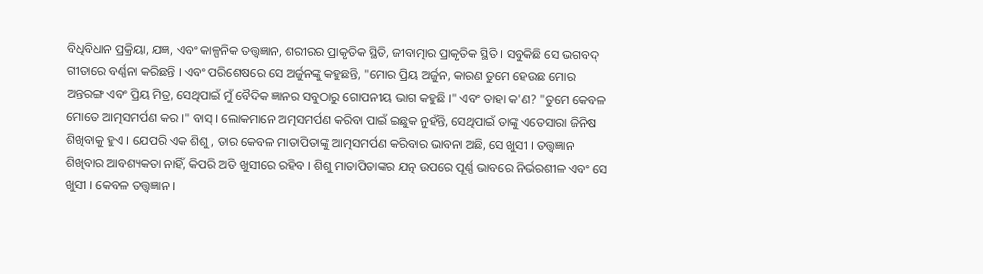ବିଧିବିଧାନ ପ୍ରକ୍ରିୟା, ଯଜ୍ଞ, ଏବଂ କାଳ୍ପନିକ ତତ୍ତ୍ଵଜ୍ଞାନ, ଶରୀରର ପ୍ରାକୃତିକ ସ୍ଥିତି, ଜୀବାତ୍ମାର ପ୍ରାକୃତିକ ସ୍ଥିତି । ସବୁକିଛି ସେ ଭଗବଦ୍ ଗୀତାରେ ବର୍ଣ୍ଣନା କରିଛନ୍ତି । ଏବଂ ପରିଶେଷରେ ସେ ଅର୍ଜୁନଙ୍କୁ କହୁଛନ୍ତି, "ମୋର ପ୍ରିୟ ଅର୍ଜୁନ, କାରଣ ତୁମେ ହେଉଛ ମୋର ଅନ୍ତରଙ୍ଗ ଏବଂ ପ୍ରିୟ ମିତ୍ର, ସେଥିପାଇଁ ମୁଁ ବୈଦିକ ଜ୍ଞାନର ସବୁଠାରୁ ଗୋପନୀୟ ଭାଗ କହୁଛି ।" ଏବଂ ତାହା କ'ଣ? "ତୁମେ କେବଳ ମୋତେ ଆତ୍ମସମର୍ପଣ କର ।" ବାସ୍ । ଲୋକମାନେ ଅତ୍ମସମର୍ପଣ କରିବା ପାଇଁ ଇଛୁକ ନୁହଁନ୍ତି, ସେଥିପାଇଁ ତାଙ୍କୁ ଏତେସାରା ଜିନିଷ ଶିଖିବାକୁ ହୁଏ । ଯେପରି ଏକ ଶିଶୁ, ତାର କେବଳ ମାତାପିତାଙ୍କୁ ଆତ୍ମସମର୍ପଣ କରିବାର ଭାବନା ଅଛି, ସେ ଖୁସୀ । ତତ୍ତ୍ଵଜ୍ଞାନ ଶିଖିବାର ଆବଶ୍ୟକତା ନାହିଁ, କିପରି ଅତି ଖୁସୀରେ ରହିବ । ଶିଶୁ ମାତାପିତାଙ୍କର ଯତ୍ନ ଉପରେ ପୂର୍ଣ୍ଣ ଭାବରେ ନିର୍ଭରଶୀଳ ଏବଂ ସେ ଖୁସୀ । କେବଳ ତତ୍ତ୍ଵଜ୍ଞାନ ।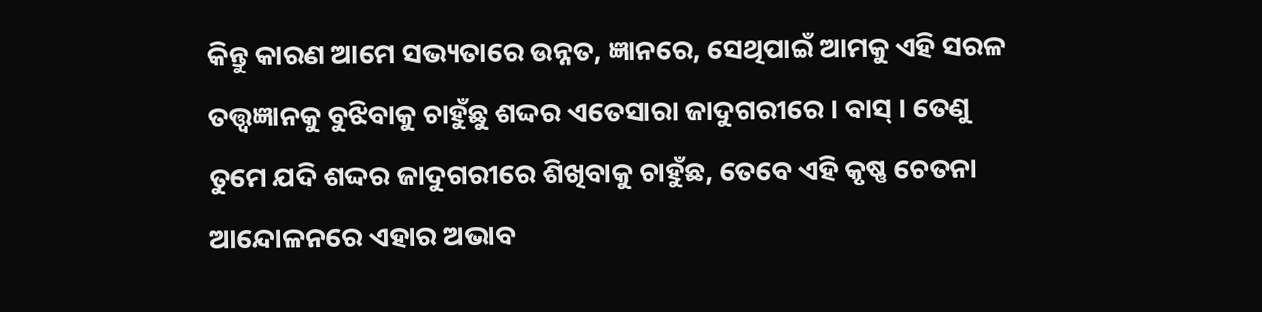କିନ୍ତୁ କାରଣ ଆମେ ସଭ୍ୟତାରେ ଉନ୍ନତ, ଜ୍ଞାନରେ, ସେଥିପାଇଁ ଆମକୁ ଏହି ସରଳ ତତ୍ତ୍ଵଜ୍ଞାନକୁ ବୁଝିବାକୁ ଚାହୁଁଛୁ ଶଦ୍ଦର ଏତେସାରା ଜାଦୁଗରୀରେ । ବାସ୍ । ତେଣୁ ତୁମେ ଯଦି ଶଦ୍ଦର ଜାଦୁଗରୀରେ ଶିଖିବାକୁ ଚାହୁଁଛ, ତେବେ ଏହି କୃଷ୍ଣ ଚେତନା ଆନ୍ଦୋଳନରେ ଏହାର ଅଭାବ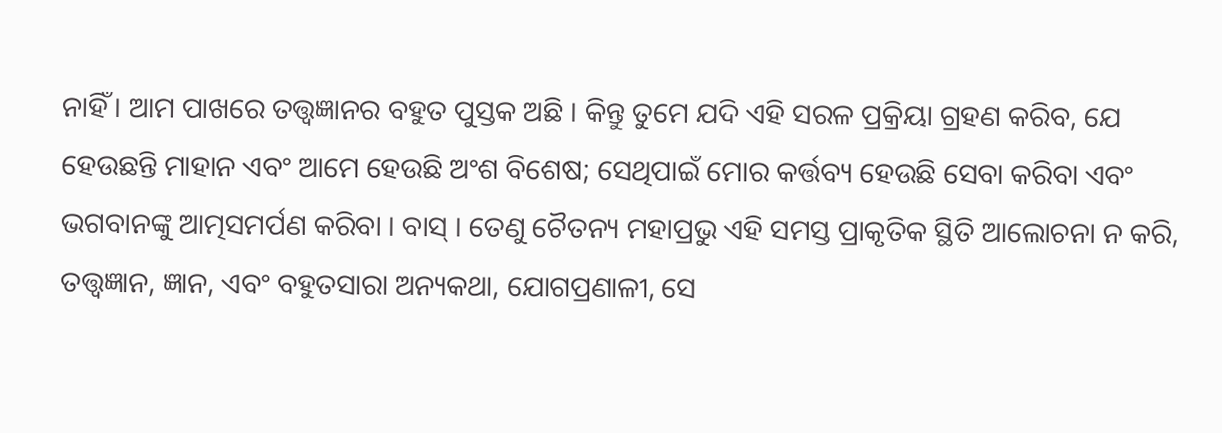ନାହିଁ । ଆମ ପାଖରେ ତତ୍ତ୍ଵଜ୍ଞାନର ବହୁତ ପୁସ୍ତକ ଅଛି । କିନ୍ତୁ ତୁମେ ଯଦି ଏହି ସରଳ ପ୍ରକ୍ରିୟା ଗ୍ରହଣ କରିବ, ଯେ ହେଉଛନ୍ତି ମାହାନ ଏବଂ ଆମେ ହେଉଛି ଅଂଶ ବିଶେଷ; ସେଥିପାଇଁ ମୋର କର୍ତ୍ତବ୍ୟ ହେଉଛି ସେବା କରିବା ଏବଂ ଭଗବାନଙ୍କୁ ଆତ୍ମସମର୍ପଣ କରିବା । ବାସ୍ । ତେଣୁ ଚୈତନ୍ୟ ମହାପ୍ରଭୁ ଏହି ସମସ୍ତ ପ୍ରାକୃତିକ ସ୍ଥିତି ଆଲୋଚନା ନ କରି, ତତ୍ତ୍ଵଜ୍ଞାନ, ଜ୍ଞାନ, ଏବଂ ବହୁତସାରା ଅନ୍ୟକଥା, ଯୋଗପ୍ରଣାଳୀ, ସେ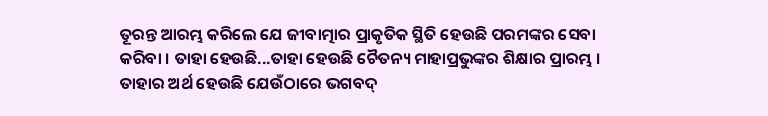ତୂରନ୍ତ ଆରମ୍ଭ କରିଲେ ଯେ ଜୀବାତ୍ମାର ପ୍ରାକୃତିକ ସ୍ଥିତି ହେଉଛି ପରମଙ୍କର ସେବା କରିବା । ତାହା ହେଉଛି...ତାହା ହେଉଛି ଚୈତନ୍ୟ ମାହାପ୍ରଭୁଙ୍କର ଶିକ୍ଷାର ପ୍ରାରମ୍ଭ । ତାହାର ଅର୍ଥ ହେଉଛି ଯେଉଁଠାରେ ଭଗବଦ୍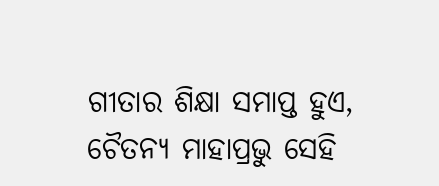ଗୀତାର ଶିକ୍ଷା ସମାପ୍ତ ହୁଏ, ଚୈତନ୍ୟ ମାହାପ୍ରଭୁ ସେହି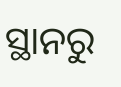ସ୍ଥାନରୁ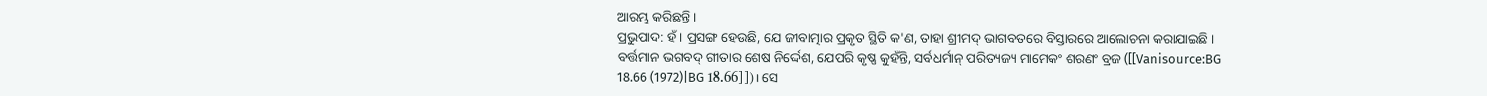ଆରମ୍ଭ କରିଛନ୍ତି ।
ପ୍ରଭୁପାଦ: ହଁ । ପ୍ରସଙ୍ଗ ହେଉଛି, ଯେ ଜୀବାତ୍ମାର ପ୍ରକୃତ ସ୍ଥିତି କ'ଣ, ତାହା ଶ୍ରୀମଦ୍ ଭାଗବତରେ ବିସ୍ତାରରେ ଆଲୋଚନା କରାଯାଇଛି । ବର୍ତ୍ତମାନ ଭଗବଦ୍ ଗୀତାର ଶେଷ ନିର୍ଦ୍ଦେଶ, ଯେପରି କୃଷ୍ଣ କୁହଁନ୍ତି, ସର୍ବଧର୍ମାନ୍ ପରିତ୍ୟଜ୍ୟ ମାମେକଂ ଶରଣଂ ବ୍ରଜ ([[Vanisource:BG 18.66 (1972)|BG 18.66]])। ସେ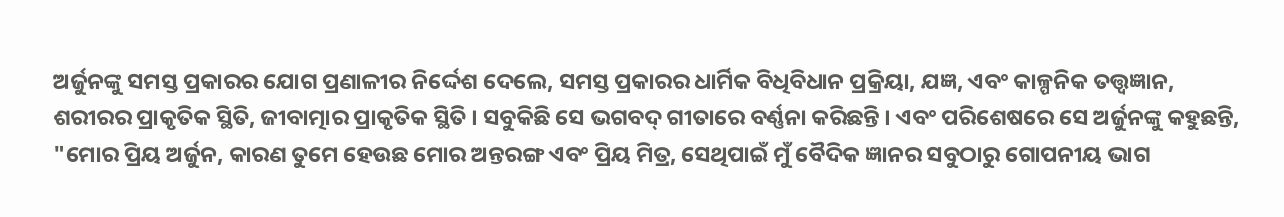ଅର୍ଜୁନଙ୍କୁ ସମସ୍ତ ପ୍ରକାରର ଯୋଗ ପ୍ରଣାଳୀର ନିର୍ଦ୍ଦେଶ ଦେଲେ, ସମସ୍ତ ପ୍ରକାରର ଧାର୍ମିକ ବିଧିବିଧାନ ପ୍ରକ୍ରିୟା, ଯଜ୍ଞ, ଏବଂ କାଳ୍ପନିକ ତତ୍ତ୍ଵଜ୍ଞାନ, ଶରୀରର ପ୍ରାକୃତିକ ସ୍ଥିତି, ଜୀବାତ୍ମାର ପ୍ରାକୃତିକ ସ୍ଥିତି । ସବୁକିଛି ସେ ଭଗବଦ୍ ଗୀତାରେ ବର୍ଣ୍ଣନା କରିଛନ୍ତି । ଏବଂ ପରିଶେଷରେ ସେ ଅର୍ଜୁନଙ୍କୁ କହୁଛନ୍ତି, "ମୋର ପ୍ରିୟ ଅର୍ଜୁନ, କାରଣ ତୁମେ ହେଉଛ ମୋର ଅନ୍ତରଙ୍ଗ ଏବଂ ପ୍ରିୟ ମିତ୍ର, ସେଥିପାଇଁ ମୁଁ ବୈଦିକ ଜ୍ଞାନର ସବୁଠାରୁ ଗୋପନୀୟ ଭାଗ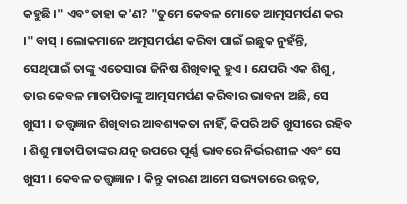କହୁଛି ।" ଏବଂ ତାହା କ'ଣ? "ତୁମେ କେବଳ ମୋତେ ଆତ୍ମସମର୍ପଣ କର ।" ବାସ୍ । ଲୋକମାନେ ଅତ୍ମସମର୍ପଣ କରିବା ପାଇଁ ଇଛୁକ ନୁହଁନ୍ତି, ସେଥିପାଇଁ ତାଙ୍କୁ ଏତେସାରା ଜିନିଷ ଶିଖିବାକୁ ହୁଏ । ଯେପରି ଏକ ଶିଶୁ, ତାର କେବଳ ମାତାପିତାଙ୍କୁ ଆତ୍ମସମର୍ପଣ କରିବାର ଭାବନା ଅଛି, ସେ ଖୁସୀ । ତତ୍ତ୍ଵଜ୍ଞାନ ଶିଖିବାର ଆବଶ୍ୟକତା ନାହିଁ, କିପରି ଅତି ଖୁସୀରେ ରହିବ । ଶିଶୁ ମାତାପିତାଙ୍କର ଯତ୍ନ ଉପରେ ପୂର୍ଣ୍ଣ ଭାବରେ ନିର୍ଭରଶୀଳ ଏବଂ ସେ ଖୁସୀ । କେବଳ ତତ୍ତ୍ଵଜ୍ଞାନ । କିନ୍ତୁ କାରଣ ଆମେ ସଭ୍ୟତାରେ ଉନ୍ନତ,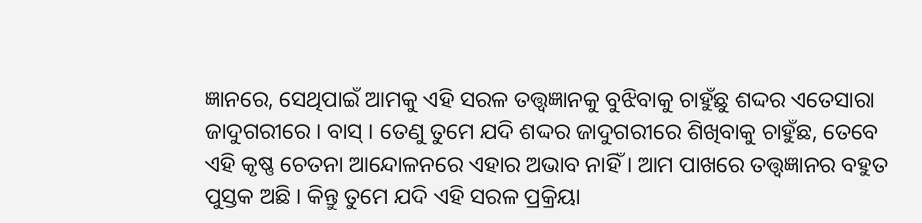ଜ୍ଞାନରେ, ସେଥିପାଇଁ ଆମକୁ ଏହି ସରଳ ତତ୍ତ୍ଵଜ୍ଞାନକୁ ବୁଝିବାକୁ ଚାହୁଁଛୁ ଶଦ୍ଦର ଏତେସାରା ଜାଦୁଗରୀରେ । ବାସ୍ । ତେଣୁ ତୁମେ ଯଦି ଶଦ୍ଦର ଜାଦୁଗରୀରେ ଶିଖିବାକୁ ଚାହୁଁଛ, ତେବେ ଏହି କୃଷ୍ଣ ଚେତନା ଆନ୍ଦୋଳନରେ ଏହାର ଅଭାବ ନାହିଁ । ଆମ ପାଖରେ ତତ୍ତ୍ଵଜ୍ଞାନର ବହୁତ ପୁସ୍ତକ ଅଛି । କିନ୍ତୁ ତୁମେ ଯଦି ଏହି ସରଳ ପ୍ରକ୍ରିୟା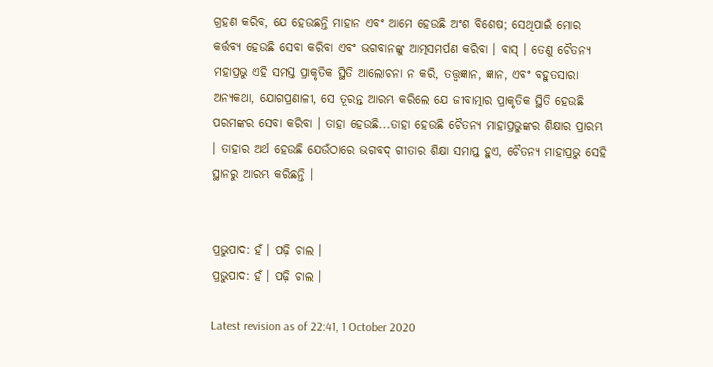ଗ୍ରହଣ କରିବ, ଯେ ହେଉଛନ୍ତି ମାହାନ ଏବଂ ଆମେ ହେଉଛି ଅଂଶ ବିଶେଷ; ସେଥିପାଇଁ ମୋର କର୍ତ୍ତବ୍ୟ ହେଉଛି ସେବା କରିବା ଏବଂ ଭଗବାନଙ୍କୁ ଆତ୍ମସମର୍ପଣ କରିବା । ବାସ୍ । ତେଣୁ ଚୈତନ୍ୟ ମହାପ୍ରଭୁ ଏହି ସମସ୍ତ ପ୍ରାକୃତିକ ସ୍ଥିତି ଆଲୋଚନା ନ କରି, ତତ୍ତ୍ଵଜ୍ଞାନ, ଜ୍ଞାନ, ଏବଂ ବହୁତସାରା ଅନ୍ୟକଥା, ଯୋଗପ୍ରଣାଳୀ, ସେ ତୂରନ୍ତ ଆରମ୍ଭ କରିଲେ ଯେ ଜୀବାତ୍ମାର ପ୍ରାକୃତିକ ସ୍ଥିତି ହେଉଛି ପରମଙ୍କର ସେବା କରିବା । ତାହା ହେଉଛି...ତାହା ହେଉଛି ଚୈତନ୍ୟ ମାହାପ୍ରଭୁଙ୍କର ଶିକ୍ଷାର ପ୍ରାରମ୍ଭ । ତାହାର ଅର୍ଥ ହେଉଛି ଯେଉଁଠାରେ ଭଗବଦ୍ ଗୀତାର ଶିକ୍ଷା ସମାପ୍ତ ହୁଏ, ଚୈତନ୍ୟ ମାହାପ୍ରଭୁ ସେହି ସ୍ଥାନରୁ ଆରମ୍ଭ କରିଛନ୍ତି ।


ପ୍ରଭୁପାଦ: ହଁ । ପଢ଼ି ଚାଲ ।
ପ୍ରଭୁପାଦ: ହଁ । ପଢ଼ି ଚାଲ ।

Latest revision as of 22:41, 1 October 2020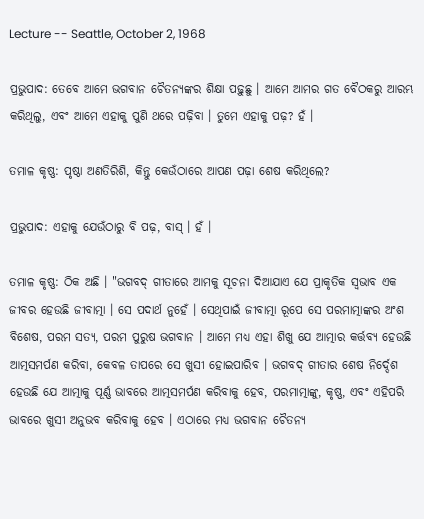Lecture -- Seattle, October 2, 1968

ପ୍ରଭୁପାଦ: ତେବେ ଆମେ ଭଗବାନ ଚୈତନ୍ୟଙ୍କର ଶିକ୍ଷା ପଢ଼ୁଛୁ । ଆମେ ଆମର ଗତ ବୈଠକରୁ ଆରମ୍ଭ କରିଥିଲୁ, ଏବଂ ଆମେ ଏହାକୁ ପୁଣି ଥରେ ପଢ଼ିବା । ତୁମେ ଏହାକୁ ପଢ଼? ହଁ ।

ତମାଳ କୃଷ୍ଣ: ପୃଷ୍ଠା ଅଣତିରିଶି, କିନ୍ତୁ କେଉଁଠାରେ ଆପଣ ପଢ଼ା ଶେଷ କରିଥିଲେ?

ପ୍ରଭୁପାଦ: ଏହାକୁ ଯେଉଁଠାରୁ ବି ପଢ଼, ବାସ୍ । ହଁ ।

ତମାଳ କୃଷ୍ଣ: ଠିକ ଅଛି । "ଭଗବଦ୍ ଗୀତାରେ ଆମକୁ ସୂଚନା ଦିଆଯାଏ ଯେ ପ୍ରାକୃତିକ ସ୍ଵଭାବ ଏକ ଜୀବର ହେଉଛି ଜୀବାତ୍ମା । ସେ ପଦାର୍ଥ ନୁହେଁ । ସେଥିପାଇଁ ଜୀବାତ୍ମା ରୂପେ ସେ ପରମାତ୍ମାଙ୍କର ଅଂଶ ବିଶେଷ, ପରମ ସତ୍ୟ, ପରମ ପୁରୁଷ ଭଗବାନ । ଆମେ ମଧ୍ୟ ଏହା ଶିଖୁ ଯେ ଆତ୍ମାର କର୍ତ୍ତବ୍ୟ ହେଉଛି ଆତ୍ମସମର୍ପଣ କରିବା, କେବଳ ତାପରେ ସେ ଖୁସୀ ହୋଇପାରିବ । ଭଗବଦ୍ ଗୀତାର ଶେଷ ନିର୍ଦ୍ଦେଶ ହେଉଛି ଯେ ଆତ୍ମାକୁ ପୂର୍ଣ୍ଣ ଭାବରେ ଆତ୍ମସମର୍ପଣ କରିବାକୁ ହେବ, ପରମାତ୍ମାଙ୍କୁ, କୃଷ୍ଣ, ଏବଂ ଏହିପରି ଭାବରେ ଖୁସୀ ଅନୁଭବ କରିବାକୁ ହେବ । ଏଠାରେ ମଧ୍ୟ ଭଗବାନ ଚୈତନ୍ୟ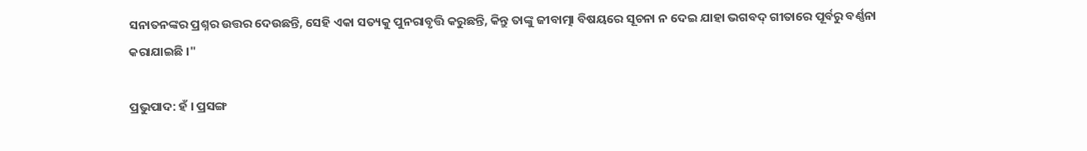ସନାତନଙ୍କର ପ୍ରଶ୍ନର ଉତ୍ତର ଦେଉଛନ୍ତି, ସେହି ଏକା ସତ୍ୟକୁ ପୁନରାବୃତ୍ତି କରୁଛନ୍ତି, କିନ୍ତୁ ତାଙ୍କୁ ଜୀବାତ୍ମା ବିଷୟରେ ସୂଚନା ନ ଦେଇ ଯାହା ଭଗବଦ୍ ଗୀତାରେ ପୂର୍ବରୁ ବର୍ଣ୍ଣନା କରାଯାଇଛି ।"

ପ୍ରଭୁପାଦ: ହଁ । ପ୍ରସଙ୍ଗ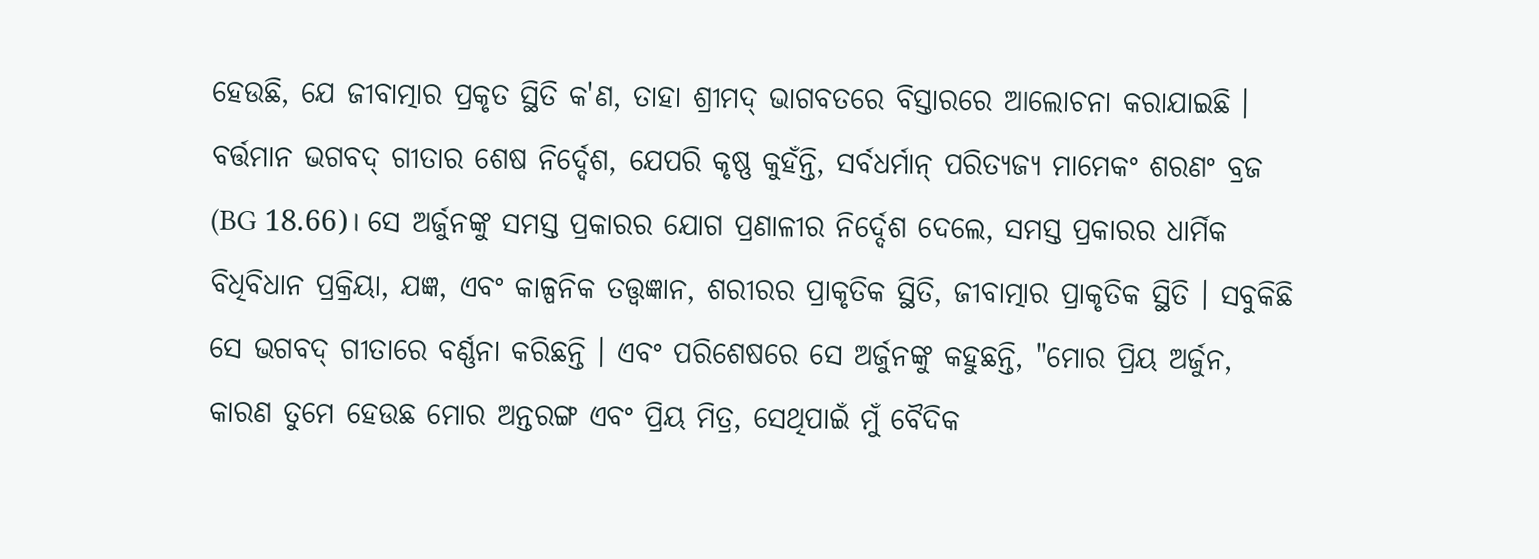ହେଉଛି, ଯେ ଜୀବାତ୍ମାର ପ୍ରକୃତ ସ୍ଥିତି କ'ଣ, ତାହା ଶ୍ରୀମଦ୍ ଭାଗବତରେ ବିସ୍ତାରରେ ଆଲୋଚନା କରାଯାଇଛି । ବର୍ତ୍ତମାନ ଭଗବଦ୍ ଗୀତାର ଶେଷ ନିର୍ଦ୍ଦେଶ, ଯେପରି କୃଷ୍ଣ କୁହଁନ୍ତି, ସର୍ବଧର୍ମାନ୍ ପରିତ୍ୟଜ୍ୟ ମାମେକଂ ଶରଣଂ ବ୍ରଜ (BG 18.66)। ସେ ଅର୍ଜୁନଙ୍କୁ ସମସ୍ତ ପ୍ରକାରର ଯୋଗ ପ୍ରଣାଳୀର ନିର୍ଦ୍ଦେଶ ଦେଲେ, ସମସ୍ତ ପ୍ରକାରର ଧାର୍ମିକ ବିଧିବିଧାନ ପ୍ରକ୍ରିୟା, ଯଜ୍ଞ, ଏବଂ କାଳ୍ପନିକ ତତ୍ତ୍ଵଜ୍ଞାନ, ଶରୀରର ପ୍ରାକୃତିକ ସ୍ଥିତି, ଜୀବାତ୍ମାର ପ୍ରାକୃତିକ ସ୍ଥିତି । ସବୁକିଛି ସେ ଭଗବଦ୍ ଗୀତାରେ ବର୍ଣ୍ଣନା କରିଛନ୍ତି । ଏବଂ ପରିଶେଷରେ ସେ ଅର୍ଜୁନଙ୍କୁ କହୁଛନ୍ତି, "ମୋର ପ୍ରିୟ ଅର୍ଜୁନ, କାରଣ ତୁମେ ହେଉଛ ମୋର ଅନ୍ତରଙ୍ଗ ଏବଂ ପ୍ରିୟ ମିତ୍ର, ସେଥିପାଇଁ ମୁଁ ବୈଦିକ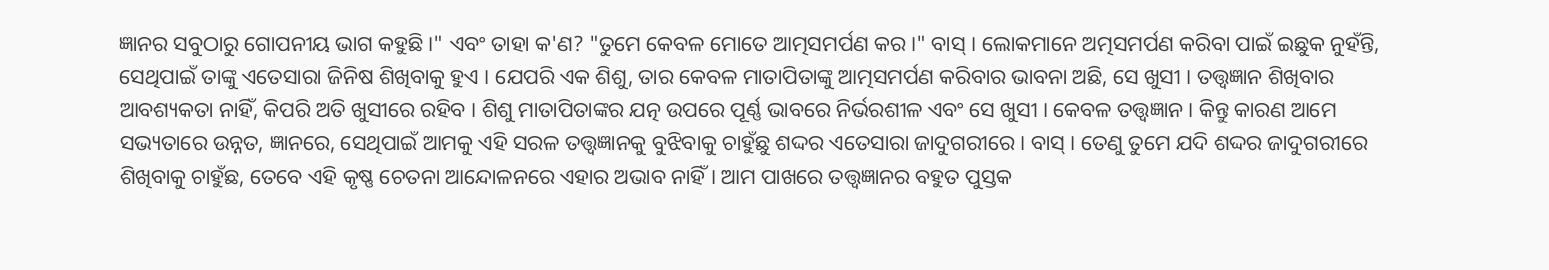ଜ୍ଞାନର ସବୁଠାରୁ ଗୋପନୀୟ ଭାଗ କହୁଛି ।" ଏବଂ ତାହା କ'ଣ? "ତୁମେ କେବଳ ମୋତେ ଆତ୍ମସମର୍ପଣ କର ।" ବାସ୍ । ଲୋକମାନେ ଅତ୍ମସମର୍ପଣ କରିବା ପାଇଁ ଇଛୁକ ନୁହଁନ୍ତି, ସେଥିପାଇଁ ତାଙ୍କୁ ଏତେସାରା ଜିନିଷ ଶିଖିବାକୁ ହୁଏ । ଯେପରି ଏକ ଶିଶୁ, ତାର କେବଳ ମାତାପିତାଙ୍କୁ ଆତ୍ମସମର୍ପଣ କରିବାର ଭାବନା ଅଛି, ସେ ଖୁସୀ । ତତ୍ତ୍ଵଜ୍ଞାନ ଶିଖିବାର ଆବଶ୍ୟକତା ନାହିଁ, କିପରି ଅତି ଖୁସୀରେ ରହିବ । ଶିଶୁ ମାତାପିତାଙ୍କର ଯତ୍ନ ଉପରେ ପୂର୍ଣ୍ଣ ଭାବରେ ନିର୍ଭରଶୀଳ ଏବଂ ସେ ଖୁସୀ । କେବଳ ତତ୍ତ୍ଵଜ୍ଞାନ । କିନ୍ତୁ କାରଣ ଆମେ ସଭ୍ୟତାରେ ଉନ୍ନତ, ଜ୍ଞାନରେ, ସେଥିପାଇଁ ଆମକୁ ଏହି ସରଳ ତତ୍ତ୍ଵଜ୍ଞାନକୁ ବୁଝିବାକୁ ଚାହୁଁଛୁ ଶଦ୍ଦର ଏତେସାରା ଜାଦୁଗରୀରେ । ବାସ୍ । ତେଣୁ ତୁମେ ଯଦି ଶଦ୍ଦର ଜାଦୁଗରୀରେ ଶିଖିବାକୁ ଚାହୁଁଛ, ତେବେ ଏହି କୃଷ୍ଣ ଚେତନା ଆନ୍ଦୋଳନରେ ଏହାର ଅଭାବ ନାହିଁ । ଆମ ପାଖରେ ତତ୍ତ୍ଵଜ୍ଞାନର ବହୁତ ପୁସ୍ତକ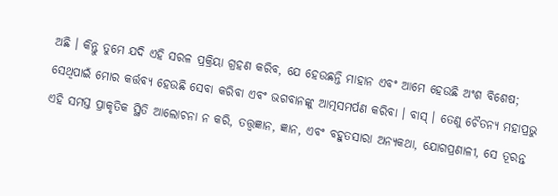ଅଛି । କିନ୍ତୁ ତୁମେ ଯଦି ଏହି ସରଳ ପ୍ରକ୍ରିୟା ଗ୍ରହଣ କରିବ, ଯେ ହେଉଛନ୍ତି ମାହାନ ଏବଂ ଆମେ ହେଉଛି ଅଂଶ ବିଶେଷ; ସେଥିପାଇଁ ମୋର କର୍ତ୍ତବ୍ୟ ହେଉଛି ସେବା କରିବା ଏବଂ ଭଗବାନଙ୍କୁ ଆତ୍ମସମର୍ପଣ କରିବା । ବାସ୍ । ତେଣୁ ଚୈତନ୍ୟ ମହାପ୍ରଭୁ ଏହି ସମସ୍ତ ପ୍ରାକୃତିକ ସ୍ଥିତି ଆଲୋଚନା ନ କରି, ତତ୍ତ୍ଵଜ୍ଞାନ, ଜ୍ଞାନ, ଏବଂ ବହୁତସାରା ଅନ୍ୟକଥା, ଯୋଗପ୍ରଣାଳୀ, ସେ ତୂରନ୍ତ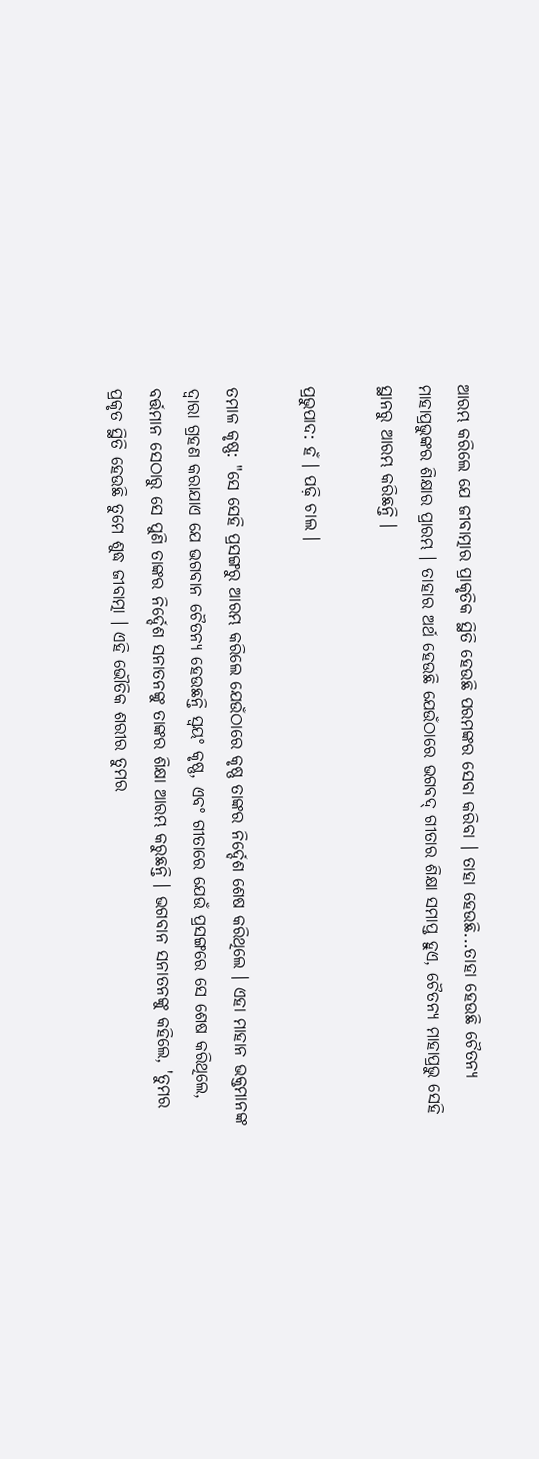ଆରମ୍ଭ କରିଲେ ଯେ ଜୀବାତ୍ମାର ପ୍ରାକୃତିକ ସ୍ଥିତି ହେଉଛି ପରମଙ୍କର ସେବା କରିବା । ତାହା ହେଉଛି...ତାହା ହେଉଛି ଚୈତନ୍ୟ ମାହାପ୍ରଭୁଙ୍କର ଶିକ୍ଷାର ପ୍ରାରମ୍ଭ । ତାହାର ଅର୍ଥ ହେଉଛି ଯେଉଁଠାରେ ଭଗବଦ୍ ଗୀତାର ଶିକ୍ଷା ସମାପ୍ତ ହୁଏ, ଚୈତନ୍ୟ ମାହାପ୍ରଭୁ ସେହି ସ୍ଥାନରୁ ଆରମ୍ଭ କରିଛନ୍ତି ।

ପ୍ରଭୁପାଦ: ହଁ । ପଢ଼ି ଚାଲ ।

ତମାଳ କୃଷ୍ଣ: "ସେ ସେହି ପ୍ରସଙ୍ଗରୁ ଆରମ୍ଭ କରିଲେ ଯେଉଁଠାରେ କୃଷ୍ଣ ତାଙ୍କର ନିର୍ଦ୍ଦେଶ ଶେଷ କରିଥିଲେ । ଏହା ମାହାନ ଭକ୍ତମାନଙ୍କ ଦ୍ଵାରା ଗ୍ରହଣ କରାଯାଏ ଯେ ଭଗବାନ ଚୈତନ୍ୟ ହେଉଛନ୍ତି ସ୍ଵୟଂ କୃଷ୍ଣ, ଏବଂ ଗୀତାରେ ଯେଉଁ ପ୍ରସଙ୍ଗରେ ସେ ଶେଷ କରିଥିଲେ, ବର୍ତ୍ତମାନ ସେଠାରୁ ସେ ପୁଣି ତାଙ୍କର ନିର୍ଦ୍ଦେଶ ସନାତନଙ୍କୁ ତାଙ୍କର ଶିକ୍ଷା ଆରମ୍ଭ କରୁଛନ୍ତି । ଭଗବାନ ସନାତନଙ୍କୁ କହିଲେ, 'ତୁମର ପ୍ରକୃତ ସ୍ଥିତି ହେଉଛି ତୁମେ ଶୁଦ୍ଧ ଜୀବାତ୍ମା । ଏହି ଭୌତିକ ଶରୀର ତୁମର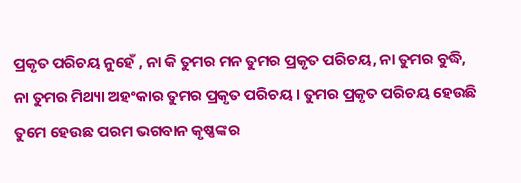ପ୍ରକୃତ ପରିଚୟ ନୁହେଁ , ନା କି ତୁମର ମନ ତୁମର ପ୍ରକୃତ ପରିଚୟ, ନା ତୁମର ବୁଦ୍ଧି, ନା ତୁମର ମିଥ୍ୟା ଅହଂକାର ତୁମର ପ୍ରକୃତ ପରିଚୟ । ତୁମର ପ୍ରକୃତ ପରିଚୟ ହେଉଛି ତୁମେ ହେଉଛ ପରମ ଭଗବାନ କୃଷ୍ଣଙ୍କର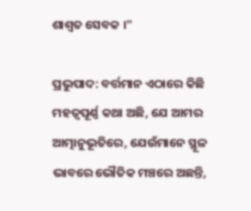ଶାଶ୍ଵତ ସେବକ ।"

ପ୍ରଭୁପାଦ: ବର୍ତ୍ତମାନ ଏଠାରେ କିଛି ମହତ୍ଵପୂର୍ଣ୍ଣ କଥା ଅଛି, ଯେ ଆମର ଆତ୍ମାନୁଭୂତିରେ, ଯେଉଁମାନେ ସ୍ଥୂଳ ଭାବରେ ଭୌତିକ ମଞ୍ଚରେ ଅଛନ୍ତି,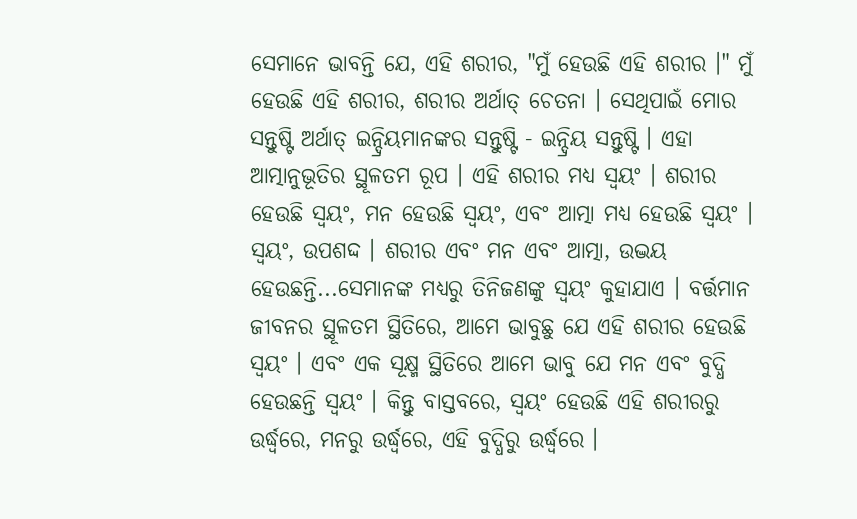ସେମାନେ ଭାବନ୍ତି ଯେ, ଏହି ଶରୀର, "ମୁଁ ହେଉଛି ଏହି ଶରୀର ।" ମୁଁ ହେଉଛି ଏହି ଶରୀର, ଶରୀର ଅର୍ଥାତ୍ ଚେତନା । ସେଥିପାଇଁ ମୋର ସନ୍ତୁଷ୍ଟି ଅର୍ଥାତ୍ ଇନ୍ଦ୍ରିୟମାନଙ୍କର ସନ୍ତୁଷ୍ଟି - ଇନ୍ଦ୍ରିୟ ସନ୍ତୁଷ୍ଟି । ଏହା ଆତ୍ମାନୁଭୂତିର ସ୍ଥୂଳତମ ରୂପ । ଏହି ଶରୀର ମଧ୍ୟ ସ୍ଵୟଂ । ଶରୀର ହେଉଛି ସ୍ଵୟଂ, ମନ ହେଉଛି ସ୍ଵୟଂ, ଏବଂ ଆତ୍ମା ମଧ୍ୟ ହେଉଛି ସ୍ଵୟଂ । ସ୍ଵୟଂ, ଉପଶଦ୍ଦ । ଶରୀର ଏବଂ ମନ ଏବଂ ଆତ୍ମା, ଉଦ୍ଭୟ ହେଉଛନ୍ତି...ସେମାନଙ୍କ ମଧ୍ୟରୁ ତିନିଜଣଙ୍କୁ ସ୍ଵୟଂ କୁହାଯାଏ । ବର୍ତ୍ତମାନ ଜୀବନର ସ୍ଥୂଳତମ ସ୍ଥିତିରେ, ଆମେ ଭାବୁଛୁ ଯେ ଏହି ଶରୀର ହେଉଛି ସ୍ଵୟଂ । ଏବଂ ଏକ ସୂକ୍ଷ୍ମ ସ୍ଥିତିରେ ଆମେ ଭାବୁ ଯେ ମନ ଏବଂ ବୁଦ୍ଧି ହେଉଛନ୍ତି ସ୍ଵୟଂ । କିନ୍ତୁ ବାସ୍ତବରେ, ସ୍ଵୟଂ ହେଉଛି ଏହି ଶରୀରରୁ ଉର୍ଦ୍ଧ୍ଵରେ, ମନରୁ ଉର୍ଦ୍ଧ୍ଵରେ, ଏହି ବୁଦ୍ଧିରୁ ଉର୍ଦ୍ଧ୍ଵରେ ।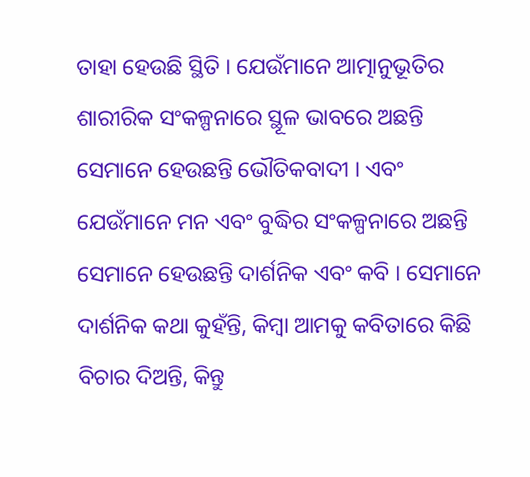ତାହା ହେଉଛି ସ୍ଥିତି । ଯେଉଁମାନେ ଆତ୍ମାନୁଭୂତିର ଶାରୀରିକ ସଂକଳ୍ପନାରେ ସ୍ଥୂଳ ଭାବରେ ଅଛନ୍ତି ସେମାନେ ହେଉଛନ୍ତି ଭୌତିକବାଦୀ । ଏବଂ ଯେଉଁମାନେ ମନ ଏବଂ ବୁଦ୍ଧିର ସଂକଳ୍ପନାରେ ଅଛନ୍ତି ସେମାନେ ହେଉଛନ୍ତି ଦାର୍ଶନିକ ଏବଂ କବି । ସେମାନେ ଦାର୍ଶନିକ କଥା କୁହଁନ୍ତି, କିମ୍ବା ଆମକୁ କବିତାରେ କିଛି ବିଚାର ଦିଅନ୍ତି, କିନ୍ତୁ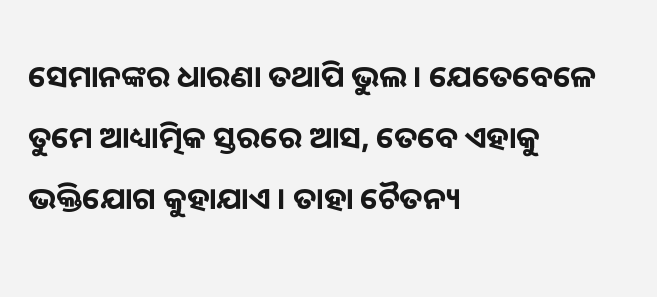ସେମାନଙ୍କର ଧାରଣା ତଥାପି ଭୁଲ । ଯେତେବେଳେ ତୁମେ ଆଧ୍ୟାତ୍ମିକ ସ୍ତରରେ ଆସ, ତେବେ ଏହାକୁ ଭକ୍ତିଯୋଗ କୁହାଯାଏ । ତାହା ଚୈତନ୍ୟ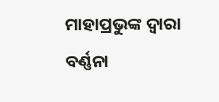ମାହାପ୍ରଭୁଙ୍କ ଦ୍ଵାରା ବର୍ଣ୍ଣନା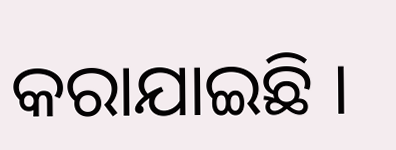କରାଯାଇଛି ।